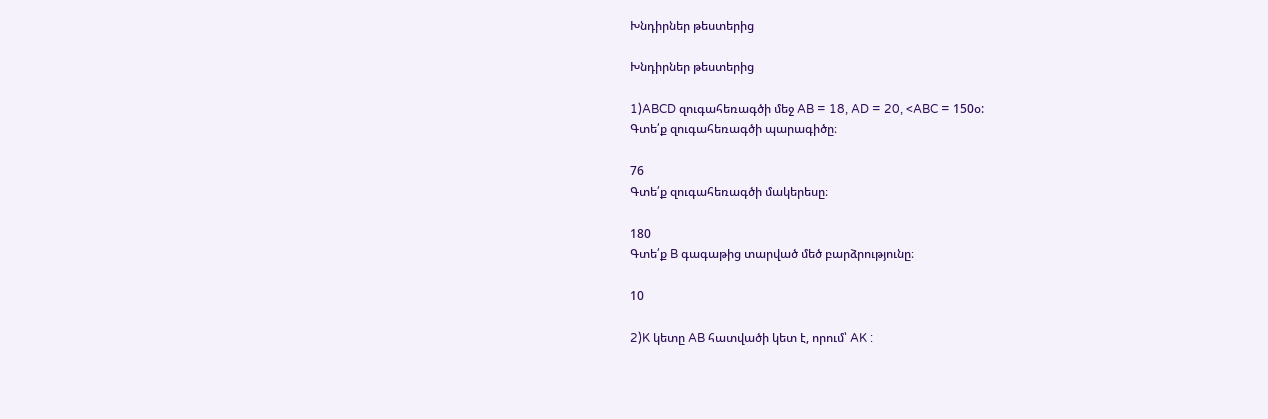Խնդիրներ թեստերից

Խնդիրներ թեստերից

1)ABCD զուգահեռագծի մեջ AB = 18, AD = 20, <ABC = 150օ:
Գտե՛ք զուգահեռագծի պարագիծը։

76
Գտե՛ք զուգահեռագծի մակերեսը։

180
Գտե՛ք B գագաթից տարված մեծ բարձրությունը։

10

2)K կետը AB հատվածի կետ է, որում՝ AK :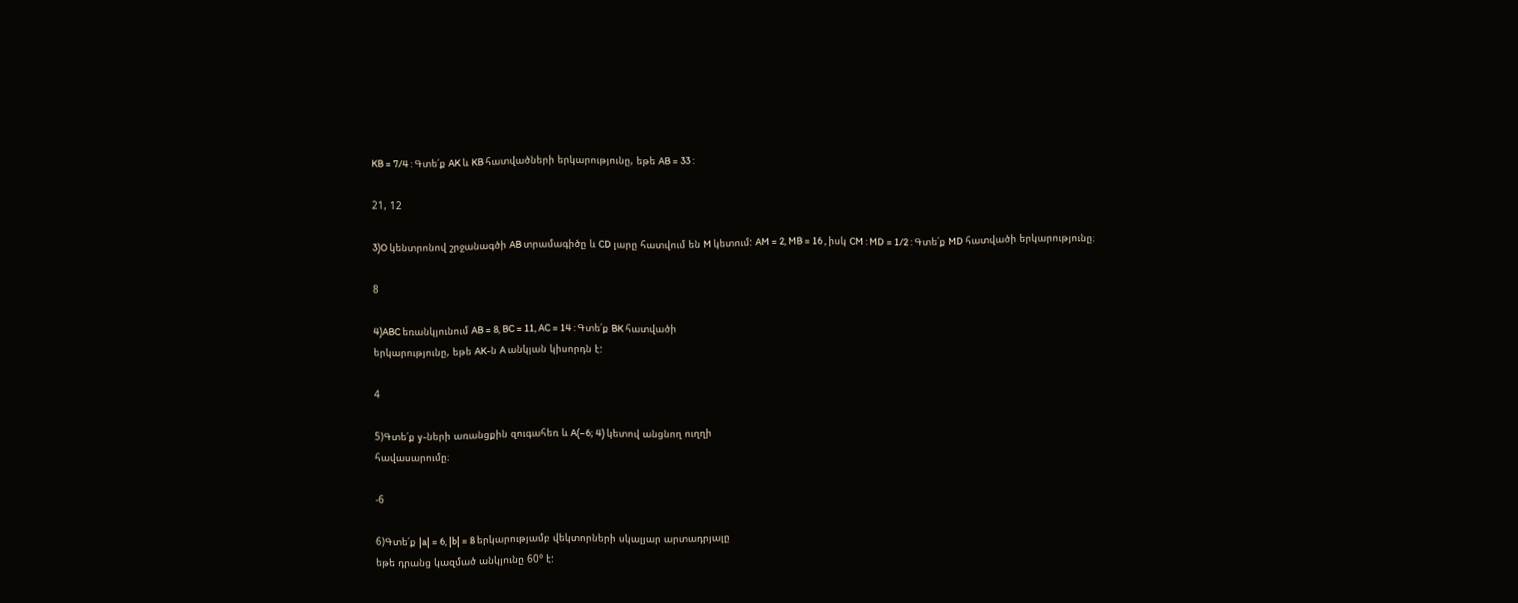KB = 7/4 : Գտե՛ք AK և KB հատվածների երկարությունը, եթե AB = 33 :

21, 12

3)O կենտրոնով շրջանագծի AB տրամագիծը և CD լարը հատվում են M կետում: AM = 2, MB = 16 , իսկ CM : MD = 1/2 : Գտե՛ք MD հատվածի երկարությունը։

8

4)ABC եռանկյունում AB = 8, BC = 11, AC = 14 : Գտե՛ք BK հատվածի
երկարությունը, եթե AK-ն A անկյան կիսորդն է:

4

5)Գտե՛ք y-ների առանցքին զուգահեռ և A(–6; 4) կետով անցնող ուղղի
հավասարումը։

-6

6)Գտե՛ք |a| = 6, |b| = 8 երկարությամբ վեկտորների սկալյար արտադրյալը
եթե դրանց կազմած անկյունը 60° է: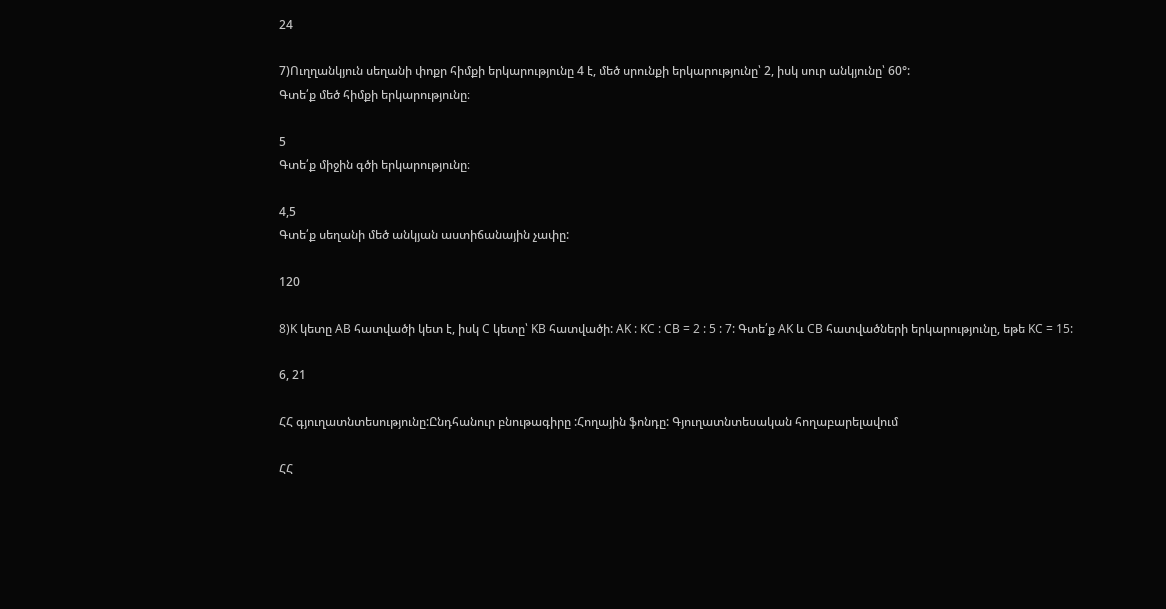24

7)Ուղղանկյուն սեղանի փոքր հիմքի երկարությունը 4 է, մեծ սրունքի երկարությունը՝ 2, իսկ սուր անկյունը՝ 60°:
Գտե՛ք մեծ հիմքի երկարությունը։

5
Գտե՛ք միջին գծի երկարությունը։

4,5
Գտե՛ք սեղանի մեծ անկյան աստիճանային չափը:

120

8)K կետը AB հատվածի կետ է, իսկ C կետը՝ KB հատվածի: AK : KC : CB = 2 : 5 : 7: Գտե՛ք AK և CB հատվածների երկարությունը, եթե KC = 15:

6, 21

ՀՀ գյուղատնտեսությունը:Ընդհանուր բնութագիրը :Հողային ֆոնդը: Գյուղատնտեսական հողաբարելավում

ՀՀ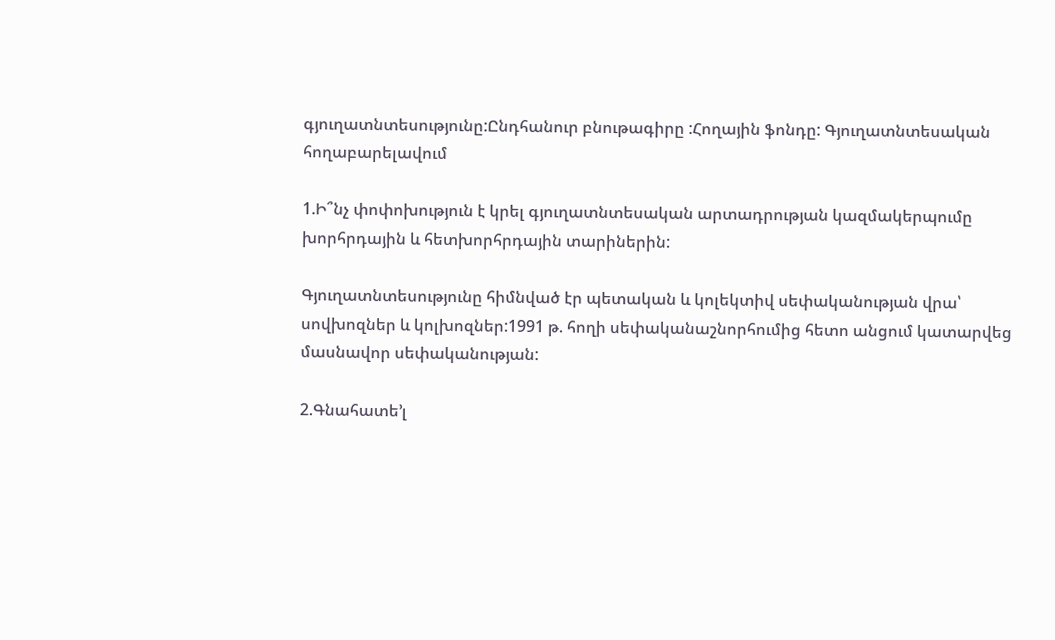գյուղատնտեսությունը:Ընդհանուր բնութագիրը :Հողային ֆոնդը: Գյուղատնտեսական հողաբարելավում

1.Ի՞նչ փոփոխություն է կրել գյուղատնտեսական արտադրության կազմակերպումը խորհրդային և հետխորհրդային տարիներին:

Գյուղատնտեսությունը հիմնված էր պետական և կոլեկտիվ սեփականության վրա՝ սովխոզներ և կոլխոզներ:1991 թ. հողի սեփականաշնորհումից հետո անցում կատարվեց մասնավոր սեփականության:

2.Գնահատե’լ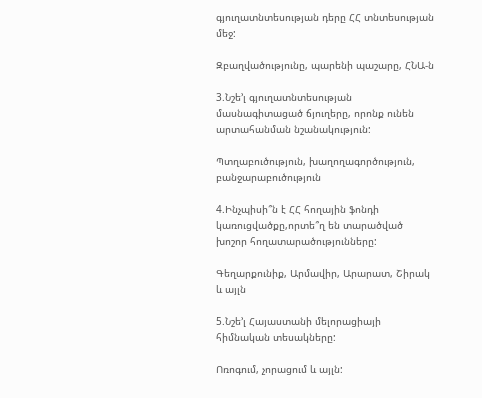գյուղատնտեսության դերը ՀՀ տնտեսության մեջ:

Զբաղվածությունը, պարենի պաշարը, ՀՆԱ-ն

3.Նշե’լ գյուղատնտեսության մասնագիտացած ճյուղերը, որոնք ունեն արտահանման նշանակություն:

Պտղաբուծություն, խաղողագործություն, բանջարաբուծություն

4.Ինչպիսի՞ն է ՀՀ հողային ֆոնդի կառուցվածքը,որտե՞ղ են տարածված խոշոր հողատարածությունները:

Գեղարքունիք, Արմավիր, Արարատ, Շիրակ և այլն

5.Նշե’լ Հայաստանի մելորացիայի հիմնական տեսակները:

Ոռոգում, չորացում և այլն: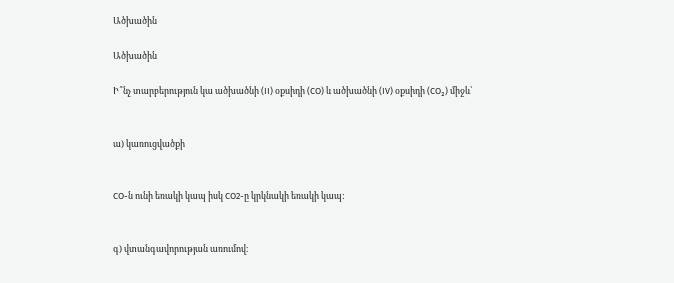Ածխածին

Ածխածին

Ի՞նչ տարբերություն կա ածխածնի (II) օքսիդի (CO) և ածխածնի (IV) օքսիդի (CO₂) միջև՝


ա) կառուցվածքի


CO-ն ունի եռակի կապ իսկ CO2-ը կրկնակի եռակի կապ:


գ) վտանգավորության առումով։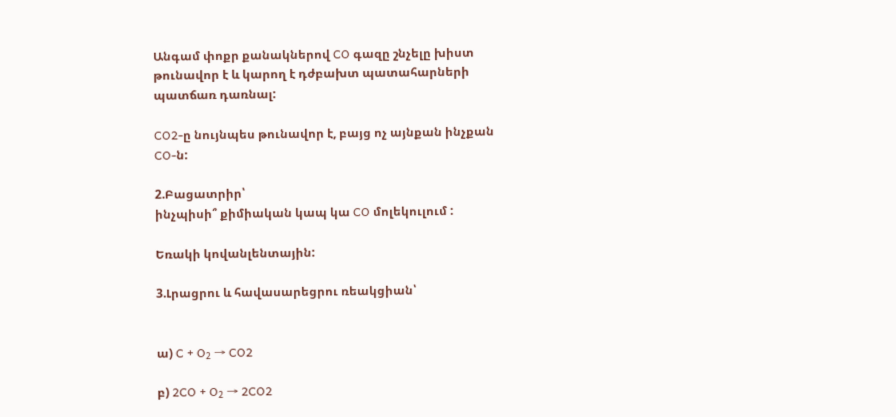Անգամ փոքր քանակներով CO գազը շնչելը խիստ թունավոր է և կարող է դժբախտ պատահարների պատճառ դառնալ:

CO2-ը նույնպես թունավոր է, բայց ոչ այնքան ինչքան CO-ն:

2.Բացատրիր՝
ինչպիսի՞ քիմիական կապ կա CO մոլեկուլում :

Եռակի կովանլենտային:

3.Լրացրու և հավասարեցրու ռեակցիան՝


ա) C + O₂ → CO2

բ) 2CO + O₂ → 2CO2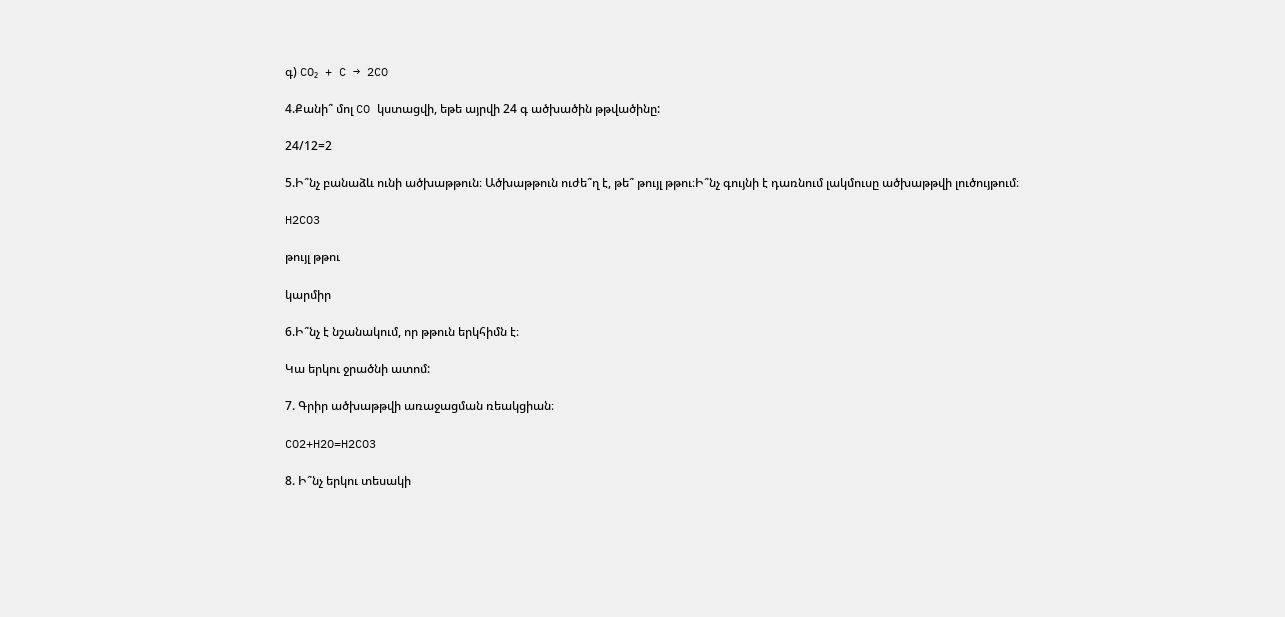գ) CO₂ + C → 2CO

4.Քանի՞ մոլ CO կստացվի, եթե այրվի 24 գ ածխածին թթվածինը:

24/12=2

5.Ի՞նչ բանաձև ունի ածխաթթուն։ Ածխաթթուն ուժե՞ղ է, թե՞ թույլ թթու։Ի՞նչ գույնի է դառնում լակմուսը ածխաթթվի լուծույթում։

H2CO3

թույլ թթու

կարմիր

6.Ի՞նչ է նշանակում, որ թթուն երկհիմն է։

Կա երկու ջրածնի ատոմ:

7. Գրիր ածխաթթվի առաջացման ռեակցիան։

CO2+H2O=H2CO3

8. Ի՞նչ երկու տեսակի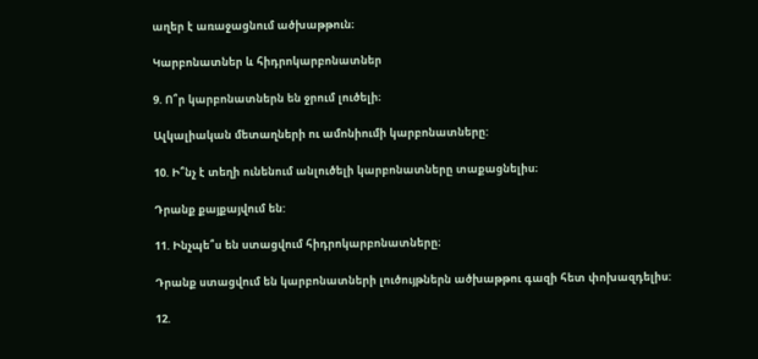աղեր է առաջացնում ածխաթթուն։

Կարբոնատներ և հիդրոկարբոնատներ

9. Ո՞ր կարբոնատներն են ջրում լուծելի։

Ալկալիական մետաղների ու ամոնիումի կարբոնատները:

10. Ի՞նչ է տեղի ունենում անլուծելի կարբոնատները տաքացնելիս։

Դրանք քայքայվում են:

11. Ինչպե՞ս են ստացվում հիդրոկարբոնատները։

Դրանք ստացվում են կարբոնատների լուծույթներն ածխաթթու գազի հետ փոխազդելիս:

12.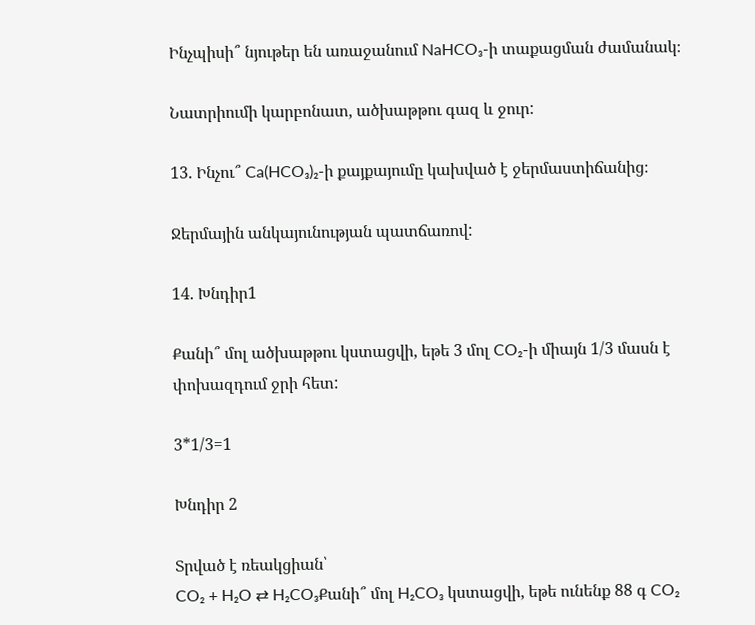Ինչպիսի՞ նյութեր են առաջանում NaHCO₃-ի տաքացման ժամանակ։

Նատրիումի կարբոնատ, ածխաթթու գազ և ջուր:

13. Ինչու՞ Ca(HCO₃)₂-ի քայքայումը կախված է ջերմաստիճանից։

Ջերմային անկայունության պատճառով:

14. Խնդիր1

Քանի՞ մոլ ածխաթթու կստացվի, եթե 3 մոլ CO₂-ի միայն 1/3 մասն է փոխազդում ջրի հետ:

3*1/3=1

Խնդիր 2

Տրված է ռեակցիան՝
CO₂ + H₂O ⇄ H₂CO₃Քանի՞ մոլ H₂CO₃ կստացվի, եթե ունենք 88 գ CO₂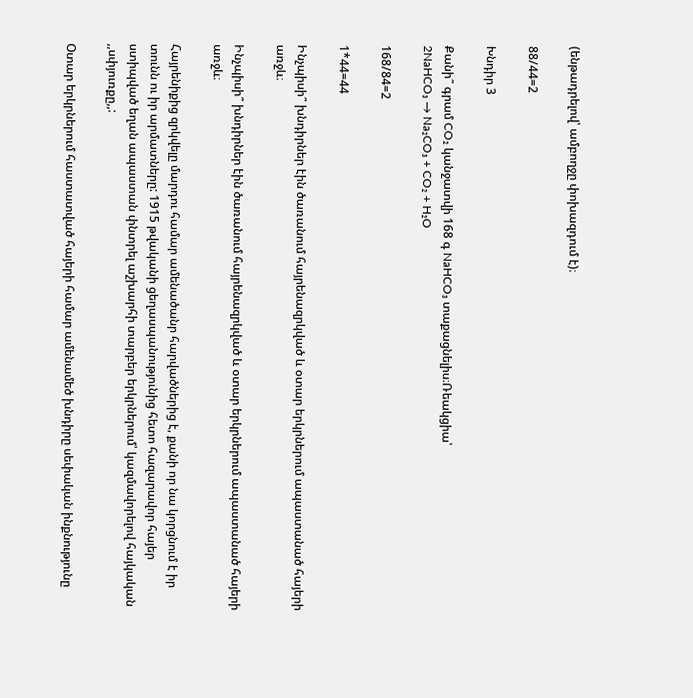(ենթադրելով՝ ամբողջը փոխազդում է)։

88/44=2

Խնդիր 3

Քանի՞ գրամ CO₂ կանջատվի 168 գ NaHCO₃ տաքացնելիս։Ռեակցիա՝
2NaHCO₃ → Na₂CO₃ + CO₂ + H₂O

168/84=2

1*44=44

Ինչպիսի՞ խնդիրներ էին ծառանում հայրենազրկված և օտար երկրներում ապաստանած հայերի առջև։

Ինչպիսի՞ խնդիրներ էին ծառանում հայրենազրկված և օտար երկրներում ապաստանած հայերի առջև։

Հայրենիքից զրկվելը մարդու համար ամենածանր հարվածներից է, քանի որ նա կորցնում է իր տունն ու իր արմատները: 1915 թվականի ցեղասպանությունից հետո հազարավոր հայեր ստիպված եղան ապաստան փնտրել աշխարհի տարբեր երկրներում՝ կազմավորելով հայկական ,,սփյուռքը,,:

Օտար երկրներում հաստատված հայերի համար ամենամեծ խնդիրը սեփական ինքնությունը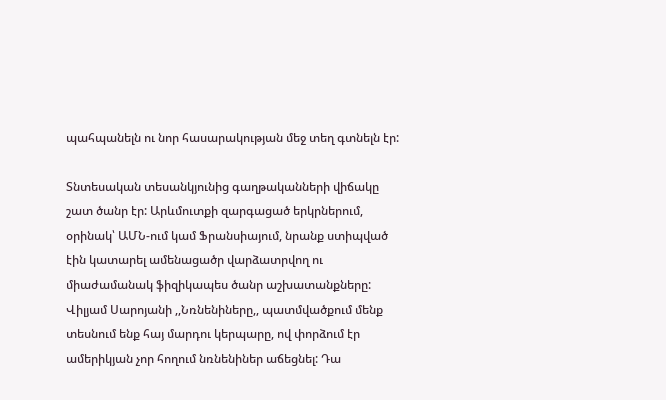պահպանելն ու նոր հասարակության մեջ տեղ գտնելն էր:

Տնտեսական տեսանկյունից գաղթականների վիճակը շատ ծանր էր: Արևմուտքի զարգացած երկրներում, օրինակ՝ ԱՄՆ-ում կամ Ֆրանսիայում, նրանք ստիպված էին կատարել ամենացածր վարձատրվող ու միաժամանակ ֆիզիկապես ծանր աշխատանքները: Վիլյամ Սարոյանի ,,Նռնենիները,, պատմվածքում մենք տեսնում ենք հայ մարդու կերպարը, ով փորձում էր ամերիկյան չոր հողում նռնենիներ աճեցնել: Դա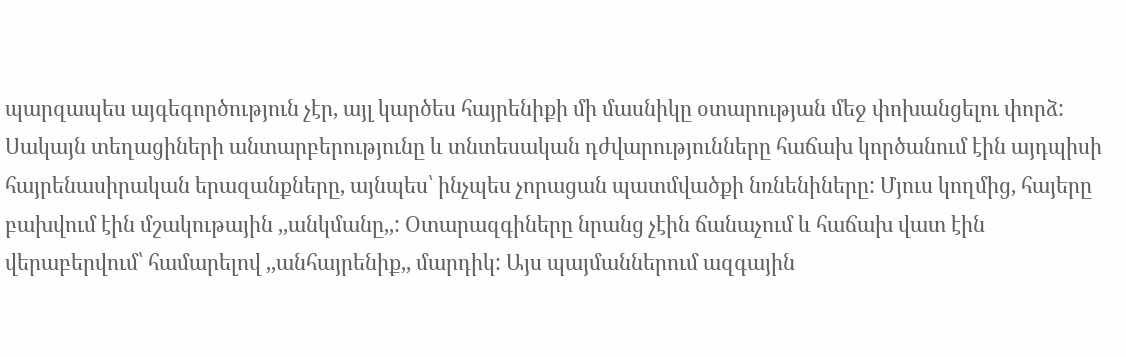պարզապես այգեգործություն չէր, այլ կարծես հայրենիքի մի մասնիկը օտարության մեջ փոխանցելու փորձ: Սակայն տեղացիների անտարբերությունը և տնտեսական դժվարությունները հաճախ կործանում էին այդպիսի հայրենասիրական երազանքները, այնպես՝ ինչպես չորացան պատմվածքի նռնենիները: Մյուս կողմից, հայերը բախվում էին մշակութային ,,անկմանը,,: Օտարազգիները նրանց չէին ճանաչում և հաճախ վատ էին վերաբերվում՝ համարելով ,,անհայրենիք,, մարդիկ: Այս պայմաններում ազգային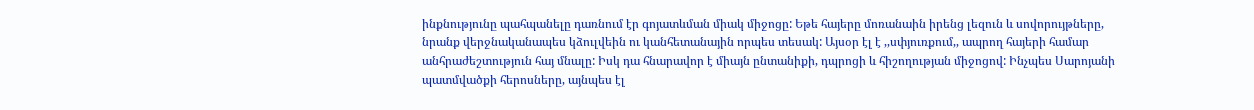ինքնությունը պահպանելը դառնում էր գոյատևման միակ միջոցը: Եթե հայերը մոռանաին իրենց լեզուն և սովորույթները, նրանք վերջնականապես կձուլվեին ու կանհետանային որպես տեսակ: Այսօր էլ է ,,սփյուռքում,, ապրող հայերի համար անհրաժեշտություն հայ մնալը: Իսկ դա հնարավոր է միայն ընտանիքի, դպրոցի և հիշողության միջոցով: Ինչպես Սարոյանի պատմվածքի հերոսները, այնպես էլ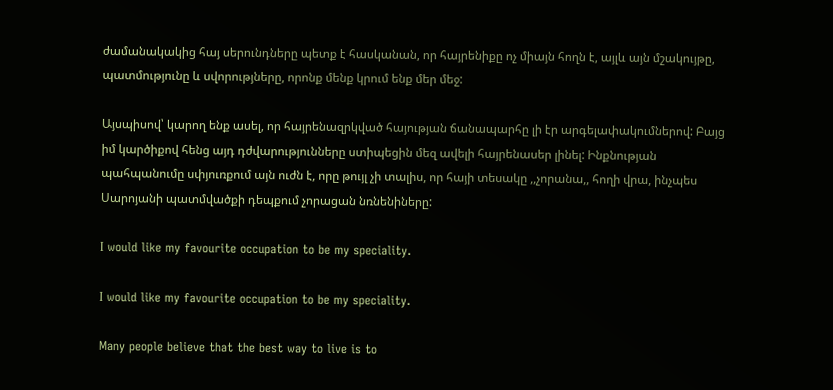ժամանակակից հայ սերունդները պետք է հասկանան, որ հայրենիքը ոչ միայն հողն է, այլև այն մշակույթը, պատմությունը և սվորությները, որոնք մենք կրում ենք մեր մեջ:

Այսպիսով՝ կարող ենք ասել, որ հայրենազրկված հայության ճանապարհը լի էր արգելափակումներով: Բայց իմ կարծիքով հենց այդ դժվարությունները ստիպեցին մեզ ավելի հայրենասեր լինել: Ինքնության պահպանումը սփյուռքում այն ուժն է, որը թույլ չի տալիս, որ հայի տեսակը ,,չորանա,, հողի վրա, ինչպես Սարոյանի պատմվածքի դեպքում չորացան նռնենիները:

I would like my favourite occupation to be my speciality.

I would like my favourite occupation to be my speciality.

Many people believe that the best way to live is to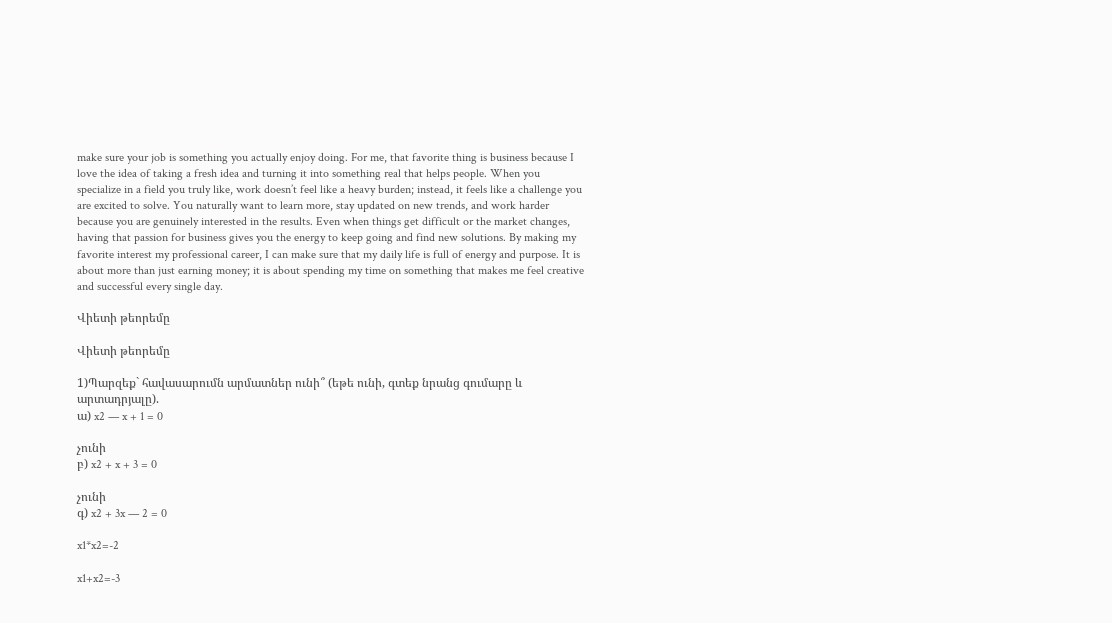make sure your job is something you actually enjoy doing. For me, that favorite thing is business because I love the idea of taking a fresh idea and turning it into something real that helps people. When you specialize in a field you truly like, work doesn’t feel like a heavy burden; instead, it feels like a challenge you are excited to solve. You naturally want to learn more, stay updated on new trends, and work harder because you are genuinely interested in the results. Even when things get difficult or the market changes, having that passion for business gives you the energy to keep going and find new solutions. By making my favorite interest my professional career, I can make sure that my daily life is full of energy and purpose. It is about more than just earning money; it is about spending my time on something that makes me feel creative and successful every single day.

Վիետի թեորեմը

Վիետի թեորեմը

1)Պարզեք` հավասարումն արմատներ ունի՞ (եթե ունի, գտեք նրանց գումարը և արտադրյալը).
ա) x2 — x + 1 = 0

չունի
բ) x2 + x + 3 = 0

չունի
գ) x2 + 3x — 2 = 0

x1*x2=-2

x1+x2=-3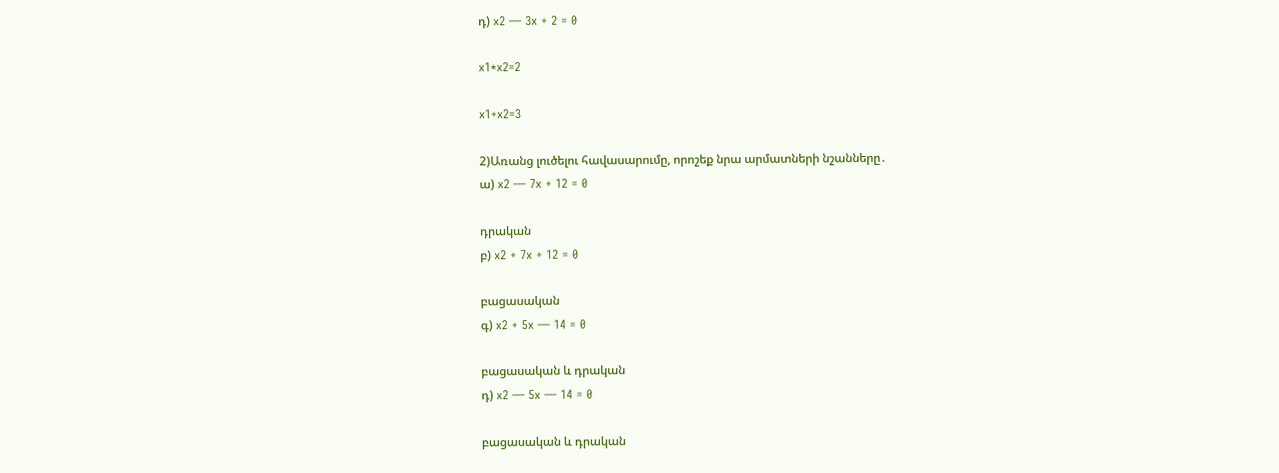դ) x2 — 3x + 2 = 0

x1*x2=2

x1+x2=3

2)Առանց լուծելու հավասարումը, որոշեք նրա արմատների նշանները․
ա) x2 — 7x + 12 = 0

դրական
բ) x2 + 7x + 12 = 0

բացասական
գ) x2 + 5x — 14 = 0

բացասական և դրական
դ) x2 — 5x — 14 = 0

բացասական և դրական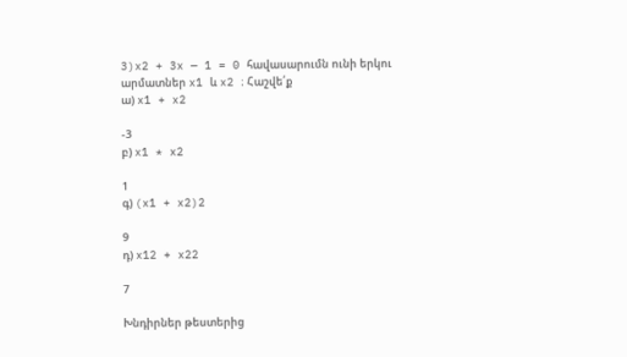3)x2 + 3x — 1 = 0 հավասարումն ունի երկու արմատներ x1 և x2 ։ Հաշվե՛ք
ա) x1 + x2

-3
բ) x1 * x2

1
գ) (x1 + x2)2

9
դ) x12 + x22

7

Խնդիրներ թեստերից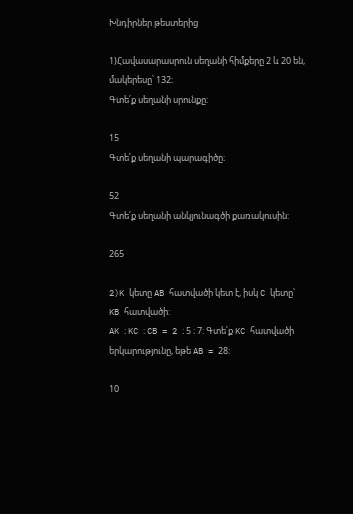Խնդիրներ թեստերից

1)Հավասարասրուն սեղանի հիմքերը 2 և 20 են, մակերեսը՝ 132։
Գտե՛ք սեղանի սրունքը:

15
Գտե՛ք սեղանի պարագիծը։

52
Գտե՛ք սեղանի անկյունագծի քառակուսին:

265

2)K կետը AB հատվածի կետ է, իսկ C կետը՝ KB հատվածի:
AK ։ KC ։ CB = 2 ։ 5 ։ 7: Գտե՛ք KC հատվածի երկարությունը, եթե AB = 28։

10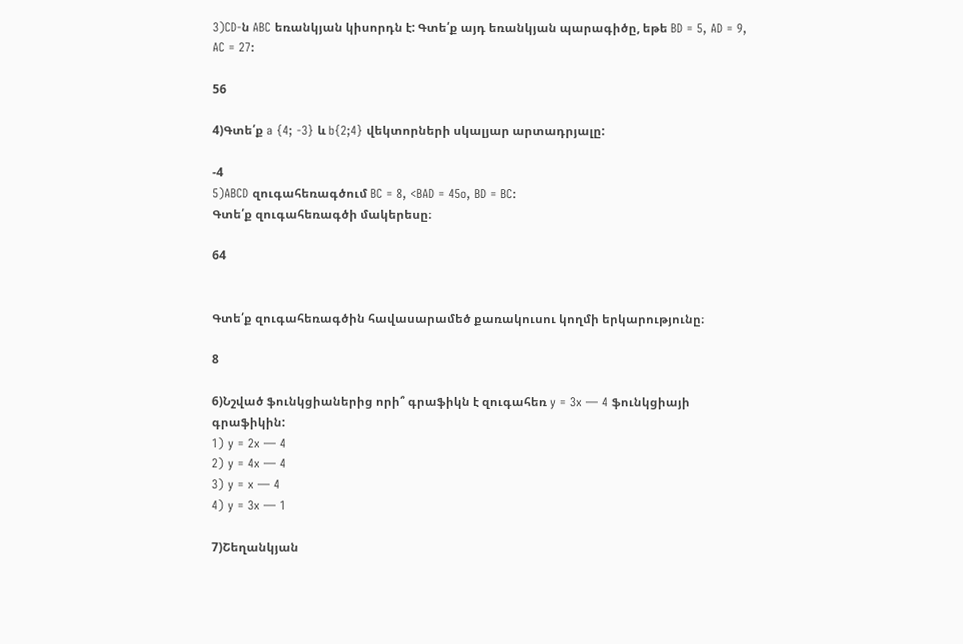3)CD-ն ABC եռանկյան կիսորդն է: Գտե՛ք այդ եռանկյան պարագիծը, եթե BD = 5, AD = 9, AC = 27:

56

4)Գտե՛ք a {4; -3} և b{2;4} վեկտորների սկալյար արտադրյալը:

-4
5)ABCD զուգահեռագծում BC = 8, <BAD = 45o, BD = BC:
Գտե՛ք զուգահեռագծի մակերեսը։

64


Գտե՛ք զուգահեռագծին հավասարամեծ քառակուսու կողմի երկարությունը։

8

6)Նշված ֆունկցիաներից որի՞ գրաֆիկն է զուգահեռ y = 3x — 4 ֆունկցիայի գրաֆիկին:
1) y = 2x — 4
2) y = 4x — 4
3) y = x — 4
4) y = 3x — 1

7)Շեղանկյան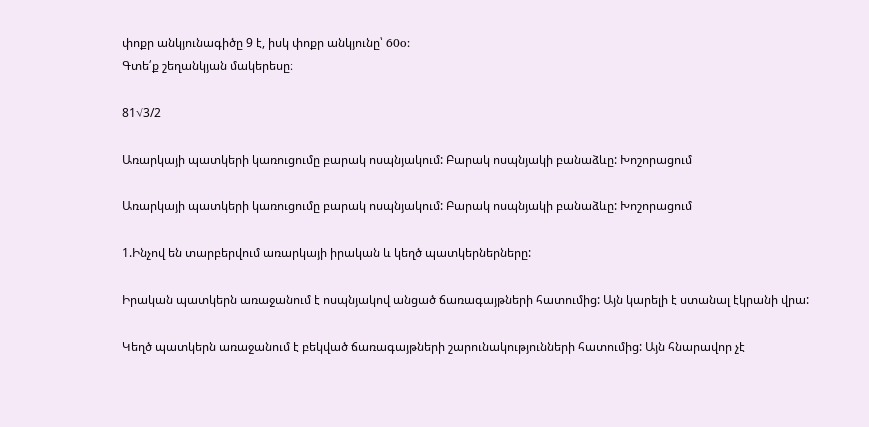փոքր անկյունագիծը 9 է, իսկ փոքր անկյունը՝ 60o:
Գտե՛ք շեղանկյան մակերեսը։

81√3/2

Առարկայի պատկերի կառուցումը բարակ ոսպնյակում: Բարակ ոսպնյակի բանաձևը: Խոշորացում

Առարկայի պատկերի կառուցումը բարակ ոսպնյակում: Բարակ ոսպնյակի բանաձևը: Խոշորացում

1.Ինչով են տարբերվում առարկայի իրական և կեղծ պատկերներները:

Իրական պատկերն առաջանում է ոսպնյակով անցած ճառագայթների հատումից: Այն կարելի է ստանալ էկրանի վրա:

Կեղծ պատկերն առաջանում է բեկված ճառագայթների շարունակությունների հատումից: Այն հնարավոր չէ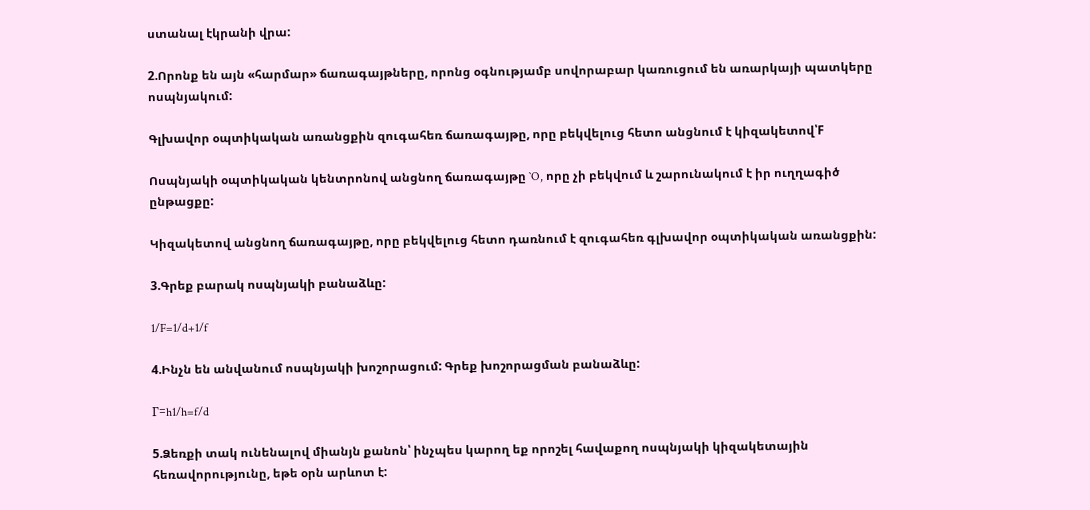ստանալ էկրանի վրա:

2.Որոնք են այն «հարմար» ճառագայթները, որոնց օգնությամբ սովորաբար կառուցում են առարկայի պատկերը ոսպնյակում:

Գլխավոր օպտիկական առանցքին զուգահեռ ճառագայթը, որը բեկվելուց հետո անցնում է կիզակետով՝F

Ոսպնյակի օպտիկական կենտրոնով անցնող ճառագայթը `O, որը չի բեկվում և շարունակում է իր ուղղագիծ ընթացքը:

Կիզակետով անցնող ճառագայթը, որը բեկվելուց հետո դառնում է զուգահեռ գլխավոր օպտիկական առանցքին:

3.Գրեք բարակ ոսպնյակի բանաձևը:

1/F=1/d+1/f

4.Ինչն են անվանում ոսպնյակի խոշորացում: Գրեք խոշորացման բանաձևը:

Г=h1/h=f/d

5.Ձեռքի տակ ունենալով միանյն քանոն՝ ինչպես կարող եք որոշել հավաքող ոսպնյակի կիզակետային հեռավորությունը, եթե օրն արևոտ է: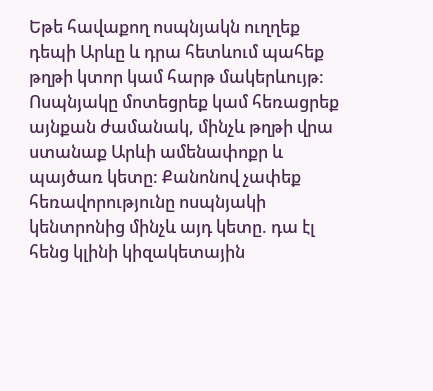Եթե հավաքող ոսպնյակն ուղղեք դեպի Արևը և դրա հետևում պահեք թղթի կտոր կամ հարթ մակերևույթ: Ոսպնյակը մոտեցրեք կամ հեռացրեք այնքան ժամանակ, մինչև թղթի վրա ստանաք Արևի ամենափոքր և պայծառ կետը: Քանոնով չափեք հեռավորությունը ոսպնյակի կենտրոնից մինչև այդ կետը. դա էլ հենց կլինի կիզակետային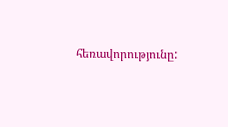հեռավորությունը: